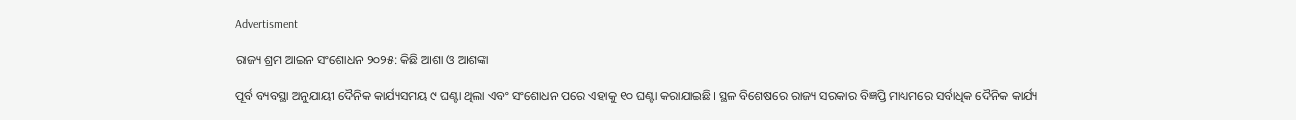Advertisment

ରାଜ୍ୟ ଶ୍ରମ ଆଇନ ସଂଶୋଧନ ୨୦୨୫: କିଛି ଆଶା ଓ ଆଶଙ୍କା

ପୂର୍ବ ବ୍ୟବସ୍ଥା ଅନୁଯାୟୀ ଦୈନିକ କାର୍ଯ୍ୟସମୟ ୯ ଘଣ୍ଟା ଥିଲା ଏବଂ ସଂଶୋଧନ ପରେ ଏହାକୁ ୧୦ ଘଣ୍ଟା କରାଯାଇଛି। ସ୍ଥଳ ବିଶେଷରେ ରାଜ୍ୟ ସରକାର ବିଜ୍ଞପ୍ତି ମାଧ୍ୟମରେ ସର୍ବାଧିକ ଦୈନିକ କାର୍ଯ୍ୟ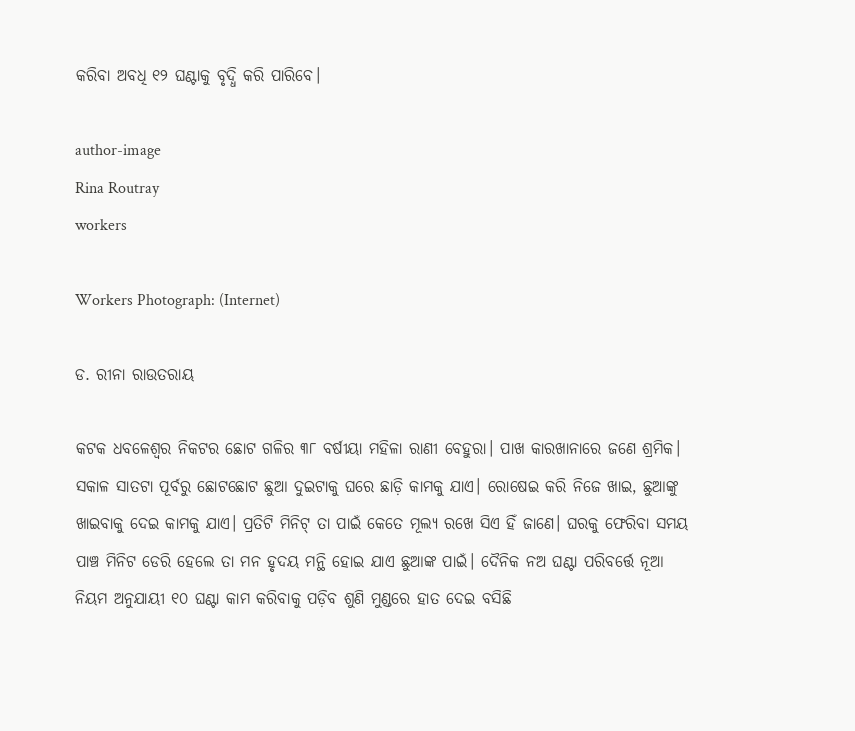କରିବା ଅବଧି ୧୨ ଘଣ୍ଟାକୁ ବୃଦ୍ଧି କରି ପାରିବେ।

author-image
Rina Routray
workers

Workers Photograph: (Internet)

ଡ. ରୀନା ରାଉତରାୟ

କଟକ ଧବଳେଶ୍ୱର ନିକଟର ଛୋଟ ଗଳିର ୩୮ ବର୍ଷୀୟା ମହିଳା ରାଣୀ ବେହୁରା। ପାଖ କାରଖାନାରେ ଜଣେ ଶ୍ରମିକ। ସକାଳ ସାତଟା ପୂର୍ବରୁ ଛୋଟଛୋଟ ଛୁଆ ଦୁଇଟାକୁ ଘରେ ଛାଡ଼ି କାମକୁ ଯାଏ। ରୋଷେଇ କରି ନିଜେ ଖାଇ, ଛୁଆଙ୍କୁ ଖାଇବାକୁ ଦେଇ କାମକୁ ଯାଏ। ପ୍ରତିଟି ମିନିଟ୍ ତା ପାଇଁ କେତେ ମୂଲ୍ୟ ରଖେ ସିଏ ହିଁ ଜାଣେ। ଘରକୁ ଫେରିବା ସମୟ ପାଞ୍ଚ ମିନିଟ ଡେରି ହେଲେ ତା ମନ ହୃଦୟ ମନ୍ଥି ହୋଇ ଯାଏ ଛୁଆଙ୍କ ପାଇଁ। ଦୈନିକ ନଅ ଘଣ୍ଟା ପରିବର୍ତ୍ତେ ନୂଆ ନିୟମ ଅନୁଯାୟୀ ୧୦ ଘଣ୍ଟା କାମ କରିବାକୁ ପଡ଼ିବ ଶୁଣି ମୁଣ୍ଡରେ ହାତ ଦେଇ ବସିଛି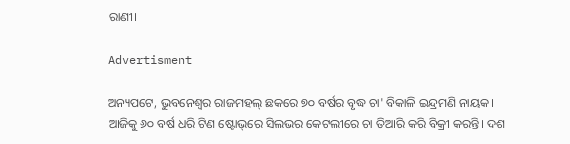ରାଣୀ।

Advertisment

ଅନ୍ୟପଟେ, ଭୁବନେଶ୍ୱର ରାଜମହଲ୍ ଛକରେ ୭୦ ବର୍ଷର ବୃଦ୍ଧ ଚା' ବିକାଳି ଇନ୍ଦ୍ରମଣି ନାୟକ। ଆଜିକୁ ୬୦ ବର୍ଷ ଧରି ଟିଣ ଷ୍ଟୋଭ୍‌ରେ ସିଲଭର କେଟଲୀରେ ଚା ତିଆରି କରି ବିକ୍ରୀ କରନ୍ତି। ଦଶ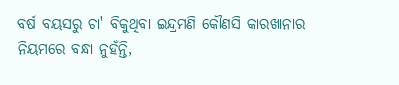ବର୍ଷ ବୟସରୁ ଚା' ବିକୁଥିବା ଇନ୍ଦ୍ରମଣି କୌଣସି କାରଖାନାର ନିୟମରେ ବନ୍ଧା ନୁହଁନ୍ତି,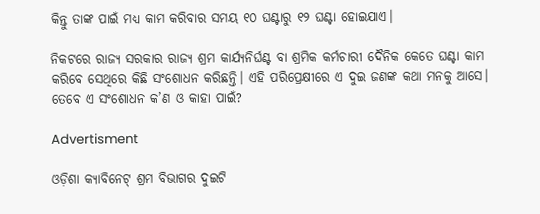କିନ୍ତୁ ତାଙ୍କ ପାଇଁ ମଧ୍ୟ କାମ କରିବାର ସମୟ ୧୦ ଘଣ୍ଟାରୁ ୧୨ ଘଣ୍ଟା ହୋଇଯାଏ।

ନିକଟରେ ରାଜ୍ୟ ସରକାର ରାଜ୍ୟ ଶ୍ରମ କାର୍ଯ୍ୟନିର୍ଘଣ୍ଟ ବା ଶ୍ରମିକ କର୍ମଚାରୀ ଦୈନିକ କେତେ ଘଣ୍ଟା କାମ କରିବେ ସେଥିରେ କିଛି ସଂଶୋଧନ କରିଛନ୍ତି। ଏହି ପରିପ୍ରେକ୍ଷୀରେ ଏ ଦୁଇ ଜଣଙ୍କ କଥା ମନକୁ ଆସେ। ତେବେ ଏ ସଂଶୋଧନ କ’ଣ ଓ କାହା ପାଇଁ?

Advertisment

ଓଡ଼ିଶା କ୍ୟାବିନେଟ୍ ଶ୍ରମ ବିଭାଗର ଦୁଇଟି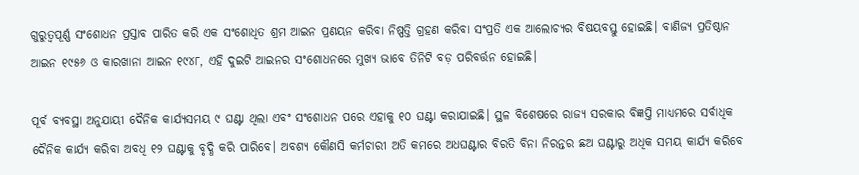ଗୁରୁତ୍ୱପୂର୍ଣ୍ଣ ସଂଶୋଧନ ପ୍ରସ୍ତାବ ପାରିତ କରି ଏକ ସଂଶୋଧିତ ଶ୍ରମ ଆଇନ ପ୍ରଣୟନ କରିବା ନିଷ୍ପତ୍ତି ଗ୍ରହଣ କରିବା ସଂପ୍ରତି ଏକ ଆଲୋଚ୍ୟର ବିଷୟବସ୍ତୁ ହୋଇଛି। ବାଣିଜ୍ୟ ପ୍ରତିଷ୍ଠାନ ଆଇନ ୧୯୫୬ ଓ କାରଖାନା ଆଇନ ୧୯୪୮, ଏହି ଦୁଇଟି ଆଇନର ସଂଶୋଧନରେ ମୁଖ୍ୟ ଭାବେ ତିନିଟି ବଡ଼ ପରିବର୍ତ୍ତନ ହୋଇଛି।

ପୂର୍ବ ବ୍ୟବସ୍ଥା ଅନୁଯାୟୀ ଦୈନିକ କାର୍ଯ୍ୟସମୟ ୯ ଘଣ୍ଟା ଥିଲା ଏବଂ ସଂଶୋଧନ ପରେ ଏହାକୁ ୧୦ ଘଣ୍ଟା କରାଯାଇଛି। ସ୍ଥଳ ବିଶେଷରେ ରାଜ୍ୟ ସରକାର ବିଜ୍ଞପ୍ତି ମାଧ୍ୟମରେ ସର୍ବାଧିକ ଦୈନିକ କାର୍ଯ୍ୟ କରିବା ଅବଧି ୧୨ ଘଣ୍ଟାକୁ ବୃଦ୍ଧି କରି ପାରିବେ। ଅବଶ୍ୟ କୌଣସି କର୍ମଚାରୀ ଅତି କମରେ ଅଧଘଣ୍ଟାର ବିରତି ବିନା ନିରନ୍ତର ଛଅ ଘଣ୍ଟାରୁ ଅଧିକ ସମୟ କାର୍ଯ୍ୟ କରିବେ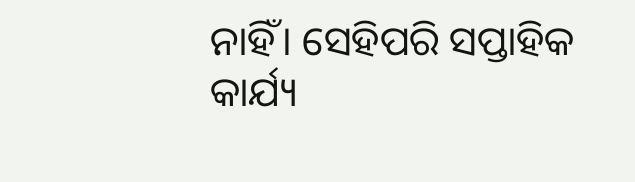ନାହିଁ। ସେହିପରି ସପ୍ତାହିକ କାର୍ଯ୍ୟ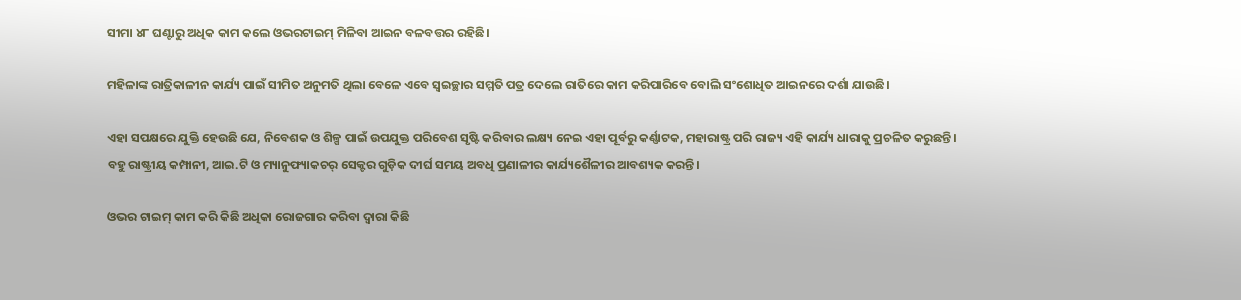ସୀମା ୪୮ ଘଣ୍ଟାରୁ ଅଧିକ କାମ କଲେ ଓଭରଟାଇମ୍ ମିଳିବା ଆଇନ ବଳବତ୍ତର ରହିଛି।

ମହିଳାଙ୍କ ରାତ୍ରିକାଳୀନ କାର୍ଯ୍ୟ ପାଇଁ ସୀମିତ ଅନୁମତି ଥିଲା ବେଳେ ଏବେ ସ୍ୱଇଚ୍ଛାର ସମ୍ମତି ପତ୍ର ଦେଲେ ରାତିରେ କାମ କରିପାରିବେ ବୋଲି ସଂଶୋଧିତ ଆଇନରେ ଦର୍ଶା ଯାଉଛି।

ଏହା ସପକ୍ଷରେ ଯୁକ୍ତି ହେଉଛି ଯେ, ନିବେଶକ ଓ ଶିଳ୍ପ ପାଇଁ ଉପଯୁକ୍ତ ପରିବେଶ ସୃଷ୍ଟି କରିବାର ଲକ୍ଷ୍ୟ ନେଇ ଏହା ପୂର୍ବରୁ କର୍ଣ୍ଣାଟକ, ମହାରାଷ୍ଟ୍ର ପରି ରାଜ୍ୟ ଏହି କାର୍ଯ୍ୟ ଧାରାକୁ ପ୍ରଚଳିତ କରୁଛନ୍ତି।
ବହୁ ରାଷ୍ଟ୍ରୀୟ କମ୍ପାନୀ, ଆଇ.ଟି ଓ ମ୍ୟାନୁଫ୍ୟାକଚର୍ ସେକ୍ଟର ଗୁଡ଼ିକ ଦୀର୍ଘ ସମୟ ଅବଧି ପ୍ରଣାଳୀର କାର୍ଯ୍ୟଶୈଳୀର ଆବଶ୍ୟକ କରନ୍ତି।

ଓଭର ଟାଇମ୍ କାମ କରି କିଛି ଅଧିକା ରୋଜଗାର କରିବା ଦ୍ୱାରା କିଛି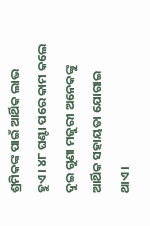ଶ୍ରମିକଙ୍କ ପାଇଁ ଆର୍ଥିକ ଲାଭ ହୁଏ। ୪୮ ଘଣ୍ଟା ପରେ କାମ କଲେ ଦୁଇ ଗୁଣା ମଜୁରୀ ଅନେକଙ୍କୁ ଆର୍ଥିକ ସହାୟତା ଯୋଗାଇ ଥାଏ।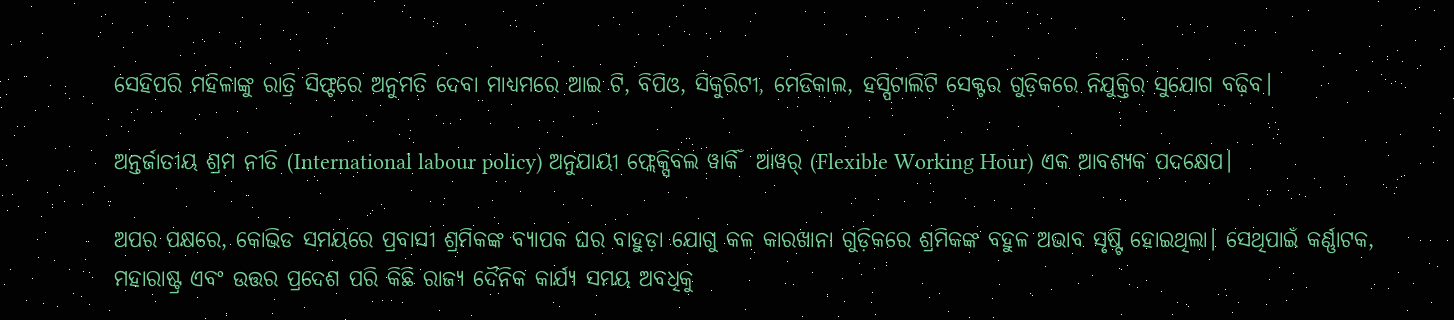ସେହିପରି ମହିଳାଙ୍କୁ ରାତ୍ରି ସିଫ୍ଟରେ ଅନୁମତି ଦେବା ମାଧ୍ୟମରେ ଆଇ ଟି, ବିପିଓ, ସିକୁରିଟୀ, ମେଡିକାଲ, ହସ୍ପିଟାଲିଟି ସେକ୍ଟର ଗୁଡ଼ିକରେ ନିଯୁକ୍ତିର ସୁଯୋଗ ବଢ଼ିବ।

ଅନ୍ତର୍ଜାତୀୟ ଶ୍ରମ ନୀତି (International labour policy) ଅନୁଯାୟୀ ଫ୍ଲେକ୍ସିବଲ ୱାର୍କିଁ  ଆୱର୍ (Flexible Working Hour) ଏକ ଆବଶ୍ୟକ ପଦକ୍ଷେପ।

ଅପର ପକ୍ଷରେ, କୋଭିଡ ସମୟରେ ପ୍ରବାସୀ ଶ୍ରମିକଙ୍କ ବ୍ୟାପକ ଘର ବାହୁଡ଼ା ଯୋଗୁ କଳ କାରଖାନା ଗୁଡ଼ିକରେ ଶ୍ରମିକଙ୍କ ବହୁଳ ଅଭାବ ସୃଷ୍ଟି ହୋଇଥିଲା। ସେଥିପାଇଁ କର୍ଣ୍ଣାଟକ, ମହାରାଷ୍ଟ୍ର ଏବଂ ଉତ୍ତର ପ୍ରଦେଶ ପରି କିଛି ରାଜ୍ୟ ଦୈନିକ କାର୍ଯ୍ୟ ସମୟ ଅବଧିକୁ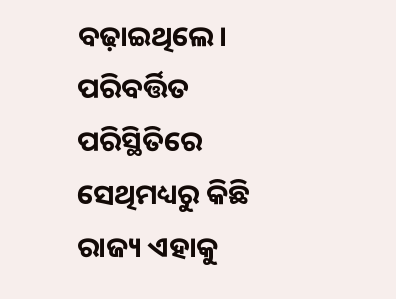ବଢ଼ାଇଥିଲେ। ପରିବର୍ତ୍ତିତ ପରିସ୍ଥିତିରେ ସେଥିମଧ୍ୟରୁ କିଛି ରାଜ୍ୟ ଏହାକୁ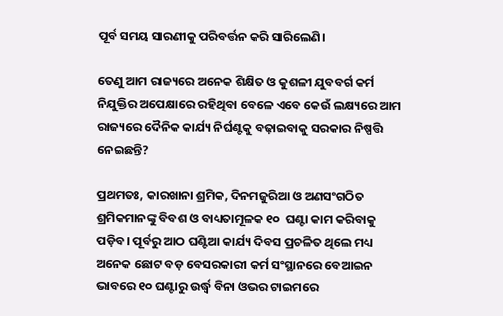ପୂର୍ବ ସମୟ ସାରଣୀକୁ ପରିବର୍ତ୍ତନ କରି ସାରିଲେଣି।

ତେଣୁ ଆମ ରାଜ୍ୟରେ ଅନେକ ଶିକ୍ଷିତ ଓ କୁଶଳୀ ଯୁବବର୍ଗ କର୍ମ ନିଯୁକ୍ତିର ଅପେକ୍ଷାରେ ରହିଥିବା ବେଳେ ଏବେ କେଉଁ ଲକ୍ଷ୍ୟରେ ଆମ ରାଜ୍ୟରେ ଦୈନିକ କାର୍ଯ୍ୟ ନିର୍ଘଣ୍ଟକୁ ବଢ଼ାଇବାକୁ ସରକାର ନିଷ୍ପତ୍ତି ନେଇଛନ୍ତି?

ପ୍ରଥମତଃ, କାରଖାନା ଶ୍ରମିକ, ଦିନମଜୁରିଆ ଓ ଅଣସଂଗଠିତ ଶ୍ରମିକମାନଙ୍କୁ ବିବଶ ଓ ବାଧ୍ୟତାମୂଳକ ୧୦  ଘଣ୍ଟା କାମ କରିବାକୁ ପଡ଼ିବ। ପୂର୍ବରୁ ଆଠ ଘଣ୍ଟିଆ କାର୍ଯ୍ୟ ଦିବସ ପ୍ରଚଳିତ ଥିଲେ ମଧ୍ୟ ଅନେକ ଛୋଟ ବଡ଼ ବେସରକାରୀ କର୍ମ ସଂସ୍ଥାନରେ ବେଆଇନ ଭାବରେ ୧୦ ଘଣ୍ଟାରୁ ଉର୍ଦ୍ଧ୍ୱ ବିନା ଓଭର ଟାଇମରେ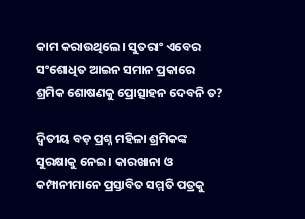କାମ କରାଉଥିଲେ। ସୁତରାଂ ଏବେର ସଂଶୋଧିତ ଆଇନ ସମାନ ପ୍ରକାରେ ଶ୍ରମିକ ଶୋଷଣକୁ ପ୍ରୋତ୍ସାହନ ଦେବନି ତ?

ଦ୍ଵିତୀୟ ବଡ଼ ପ୍ରଶ୍ନ ମହିଳା ଶ୍ରମିକଙ୍କ ସୁରକ୍ଷାକୁ ନେଇ। କାରଖାନା ଓ କମ୍ପାନୀମାନେ ପ୍ରସ୍ତାବିତ ସମ୍ମତି ପତ୍ରକୁ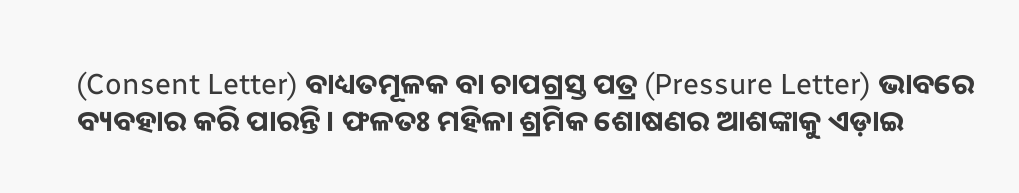(Consent Letter) ବାଧ୍ୟତମୂଳକ ବା ଚାପଗ୍ରସ୍ତ ପତ୍ର (Pressure Letter) ଭାବରେ ବ୍ୟବହାର କରି ପାରନ୍ତି। ଫଳତଃ ମହିଳା ଶ୍ରମିକ ଶୋଷଣର ଆଶଙ୍କାକୁ ଏଡ଼ାଇ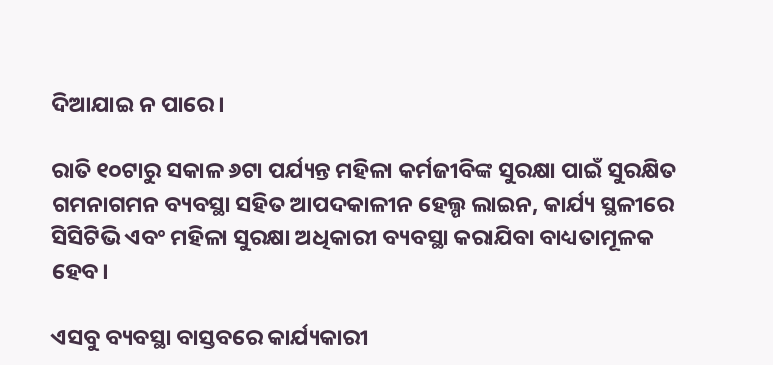ଦିଆଯାଇ ନ ପାରେ।

ରାତି ୧୦ଟାରୁ ସକାଳ ୬ଟା ପର୍ଯ୍ୟନ୍ତ ମହିଳା କର୍ମଜୀବିଙ୍କ ସୁରକ୍ଷା ପାଇଁ ସୁରକ୍ଷିତ ଗମନାଗମନ ବ୍ୟବସ୍ଥା ସହିତ ଆପଦକାଳୀନ ହେଲ୍ପ ଲାଇନ, କାର୍ଯ୍ୟ ସ୍ଥଳୀରେ ସିସିଟିଭି ଏବଂ ମହିଳା ସୁରକ୍ଷା ଅଧିକାରୀ ବ୍ୟବସ୍ଥା କରାଯିବା ବାଧ୍ୟତାମୂଳକ ହେବ।

ଏସବୁ ବ୍ୟବସ୍ଥା ବାସ୍ତବରେ କାର୍ଯ୍ୟକାରୀ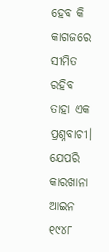ହେବ କି କାଗଜରେ ସୀମିତ ରହିବ ତାହା ଏକ ପ୍ରଶ୍ନବାଚୀ। ଯେପରି କାରଖାନା ଆଇନ ୧୯୪୮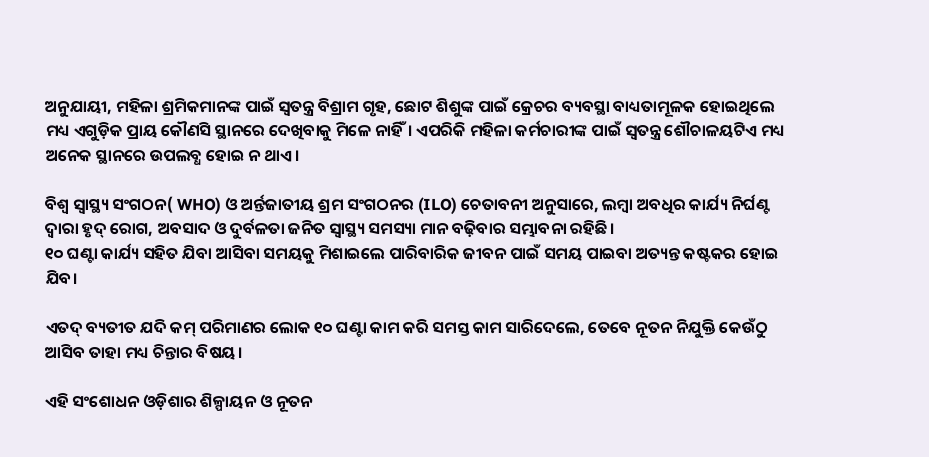ଅନୁଯାୟୀ, ମହିଳା ଶ୍ରମିକମାନଙ୍କ ପାଇଁ ସ୍ୱତନ୍ତ୍ର ବିଶ୍ରାମ ଗୃହ, ଛୋଟ ଶିଶୁଙ୍କ ପାଇଁ କ୍ରେଚର ବ୍ୟବସ୍ଥା ବାଧ୍ୟତାମୂଳକ ହୋଇଥିଲେ ମଧ୍ୟ ଏଗୁଡ଼ିକ ପ୍ରାୟ କୌଣସି ସ୍ଥାନରେ ଦେଖିବାକୁ ମିଳେ ନାହିଁ। ଏପରିକି ମହିଳା କର୍ମଚାରୀଙ୍କ ପାଇଁ ସ୍ୱତନ୍ତ୍ର ଶୌଚାଳୟଟିଏ ମଧ୍ୟ ଅନେକ ସ୍ଥାନରେ ଉପଲବ୍ଧ ହୋଇ ନ ଥାଏ।

ବିଶ୍ୱ ସ୍ୱାସ୍ଥ୍ୟ ସଂଗଠନ( WHO) ଓ ଅର୍ନ୍ତଜାତୀୟ ଶ୍ରମ ସଂଗଠନର (ILO) ଚେତାବନୀ ଅନୁସାରେ, ଲମ୍ବା ଅବଧିର କାର୍ଯ୍ୟ ନିର୍ଘଣ୍ଟ ଦ୍ୱାରା ହୃଦ୍ ରୋଗ, ଅବସାଦ ଓ ଦୁର୍ବଳତା ଜନିତ ସ୍ୱାସ୍ଥ୍ୟ ସମସ୍ୟା ମାନ ବଢ଼ିବାର ସମ୍ଭାବନା ରହିଛି।
୧୦ ଘଣ୍ଟା କାର୍ଯ୍ୟ ସହିତ ଯିବା ଆସିବା ସମୟକୁ ମିଶାଇଲେ ପାରିବାରିକ ଜୀବନ ପାଇଁ ସମୟ ପାଇବା ଅତ୍ୟନ୍ତ କଷ୍ଟକର ହୋଇ ଯିବ।

ଏତଦ୍ ବ୍ୟତୀତ ଯଦି କମ୍ ପରିମାଣର ଲୋକ ୧୦ ଘଣ୍ଟା କାମ କରି ସମସ୍ତ କାମ ସାରିଦେଲେ, ତେବେ ନୂତନ ନିଯୁକ୍ତି କେଉଁଠୁ ଆସିବ ତାହା ମଧ୍ୟ ଚିନ୍ତାର ବିଷୟ।

ଏହି ସଂଶୋଧନ ଓଡ଼ିଶାର ଶିଳ୍ପାୟନ ଓ ନୂତନ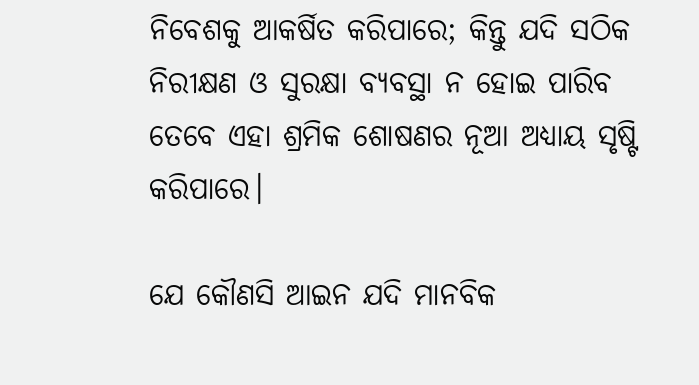ନିବେଶକୁ ଆକର୍ଷିତ କରିପାରେ; କିନ୍ତୁ ଯଦି ସଠିକ ନିରୀକ୍ଷଣ ଓ ସୁରକ୍ଷା ବ୍ୟବସ୍ଥା ନ ହୋଇ ପାରିବ ତେବେ ଏହା ଶ୍ରମିକ ଶୋଷଣର ନୂଆ ଅଧ୍ୟାୟ ସୃଷ୍ଟି କରିପାରେ।

ଯେ କୌଣସି ଆଇନ ଯଦି ମାନବିକ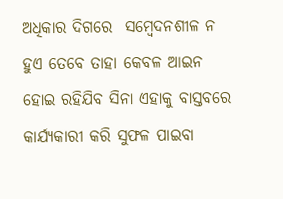ଅଧିକାର ଦିଗରେ  ସମ୍ବେଦନଶୀଳ ନ ହୁଏ ତେବେ ତାହା କେବଳ ଆଇନ ହୋଇ ରହିଯିବ ସିନା ଏହାକୁ ବାସ୍ତବରେ କାର୍ଯ୍ୟକାରୀ କରି ସୁଫଳ ପାଇବା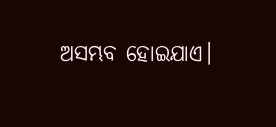ଅସମ୍ଭବ ହୋଇଯାଏ।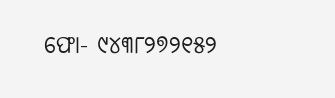ଫୋ- ୯୪୩୮୨୭୨୧୫୨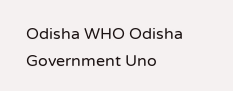Odisha WHO Odisha Government Uno